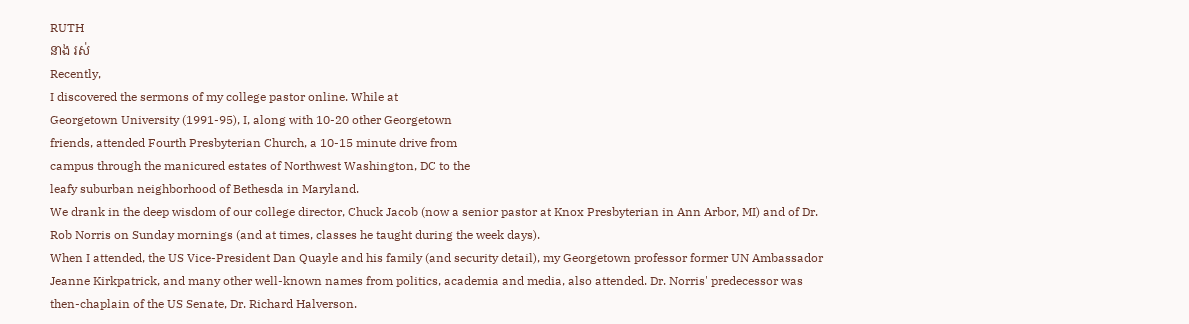RUTH
នាង រស់
Recently,
I discovered the sermons of my college pastor online. While at
Georgetown University (1991-95), I, along with 10-20 other Georgetown
friends, attended Fourth Presbyterian Church, a 10-15 minute drive from
campus through the manicured estates of Northwest Washington, DC to the
leafy suburban neighborhood of Bethesda in Maryland.
We drank in the deep wisdom of our college director, Chuck Jacob (now a senior pastor at Knox Presbyterian in Ann Arbor, MI) and of Dr. Rob Norris on Sunday mornings (and at times, classes he taught during the week days).
When I attended, the US Vice-President Dan Quayle and his family (and security detail), my Georgetown professor former UN Ambassador Jeanne Kirkpatrick, and many other well-known names from politics, academia and media, also attended. Dr. Norris' predecessor was then-chaplain of the US Senate, Dr. Richard Halverson.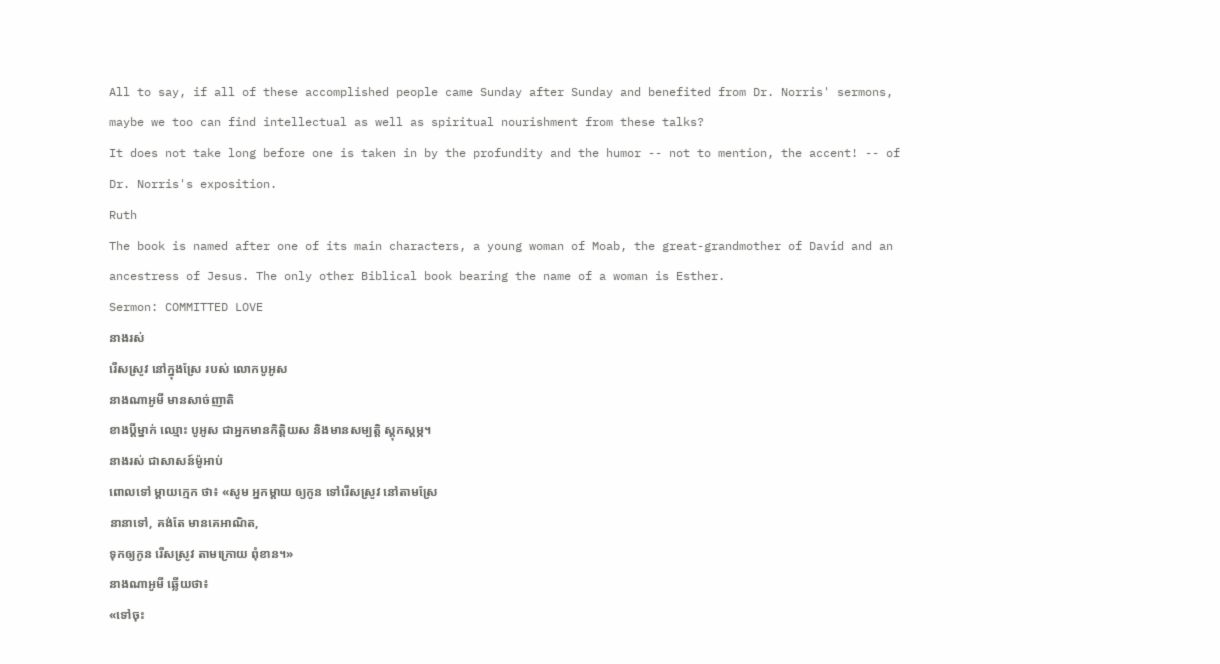All to say, if all of these accomplished people came Sunday after Sunday and benefited from Dr. Norris' sermons, maybe we too can find intellectual as well as spiritual nourishment from these talks?
It does not take long before one is taken in by the profundity and the humor -- not to mention, the accent! -- of Dr. Norris's exposition.
Ruth
The book is named after one of its main characters, a young woman of Moab, the great-grandmother of David and an ancestress of Jesus. The only other Biblical book bearing the name of a woman is Esther.
Sermon: COMMITTED LOVE
នាងរស់
រើសស្រូវ នៅក្នុងស្រែ របស់ លោកបូអូស
នាងណាអូមី មានសាច់ញាតិ
ខាងប្ដីម្នាក់ ឈ្មោះ បូអូស ជាអ្នកមានកិត្តិយស និងមានសម្បត្តិ ស្ដុកស្ដម្ភ។
នាងរស់ ជាសាសន៍ម៉ូអាប់
ពោលទៅ ម្ដាយក្មេក ថា៖ «សូម អ្នកម្ដាយ ឲ្យកូន ទៅរើសស្រូវ នៅតាមស្រែ
នានាទៅ, គង់តែ មានគេអាណិត,
ទុកឲ្យកូន រើសស្រូវ តាមក្រោយ ពុំខាន។»
នាងណាអូមី ឆ្លើយថា៖
«ទៅចុះ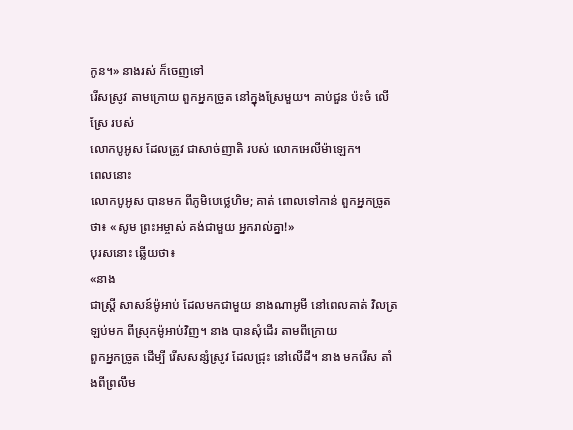កូន។» នាងរស់ ក៏ចេញទៅ
រើសស្រូវ តាមក្រោយ ពួកអ្នកច្រូត នៅក្នុងស្រែមួយ។ គាប់ជួន ប៉ះចំ លើស្រែ របស់
លោកបូអូស ដែលត្រូវ ជាសាច់ញាតិ របស់ លោកអេលីម៉ាឡេក។
ពេលនោះ
លោកបូអូស បានមក ពីភូមិបេថ្លេហិម; គាត់ ពោលទៅកាន់ ពួកអ្នកច្រូត
ថា៖ «សូម ព្រះអម្ចាស់ គង់ជាមួយ អ្នករាល់គ្នា!»
បុរសនោះ ឆ្លើយថា៖
«នាង
ជាស្ត្រី សាសន៍ម៉ូអាប់ ដែលមកជាមួយ នាងណាអូមី នៅពេលគាត់ វិលត្រឡប់មក ពីស្រុកម៉ូអាប់វិញ។ នាង បានសុំដើរ តាមពីក្រោយ
ពួកអ្នកច្រូត ដើម្បី រើសសន្សំស្រូវ ដែលជ្រុះ នៅលើដី។ នាង មករើស តាំងពីព្រលឹម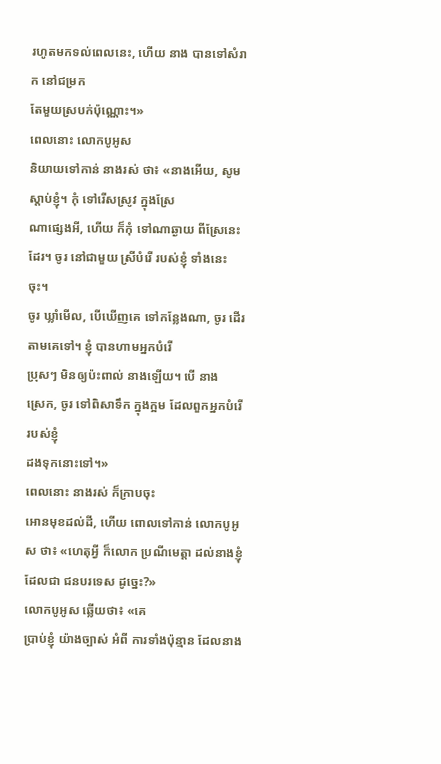រហូតមកទល់ពេលនេះ, ហើយ នាង បានទៅសំរាក នៅជម្រក
តែមួយស្របក់ប៉ុណ្ណោះ។»
ពេលនោះ លោកបូអូស
និយាយទៅកាន់ នាងរស់ ថា៖ «នាងអើយ, សូមស្ដាប់ខ្ញុំ។ កុំ ទៅរើសស្រូវ ក្នុងស្រែ
ណាផ្សេងអី, ហើយ ក៏កុំ ទៅណាឆ្ងាយ ពីស្រែនេះដែរ។ ចូរ នៅជាមួយ ស្រីបំរើ របស់ខ្ញុំ ទាំងនេះចុះ។
ចូរ ឃ្លាំមើល, បើឃើញគេ ទៅកន្លែងណា, ចូរ ដើរតាមគេទៅ។ ខ្ញុំ បានហាមអ្នកបំរើ
ប្រុសៗ មិនឲ្យប៉ះពាល់ នាងឡើយ។ បើ នាង
ស្រេក, ចូរ ទៅពិសាទឹក ក្នុងក្អម ដែលពួកអ្នកបំរើ របស់ខ្ញុំ
ដងទុកនោះទៅ។»
ពេលនោះ នាងរស់ ក៏ក្រាបចុះ
អោនមុខដល់ដី, ហើយ ពោលទៅកាន់ លោកបូអូស ថា៖ «ហេតុអ្វី ក៏លោក ប្រណីមេត្តា ដល់នាងខ្ញុំ ដែលជា ជនបរទេស ដូច្នេះ?»
លោកបូអូស ឆ្លើយថា៖ «គេ
ប្រាប់ខ្ញុំ យ៉ាងច្បាស់ អំពី ការទាំងប៉ុន្មាន ដែលនាង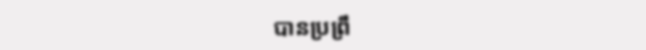បានប្រព្រឹ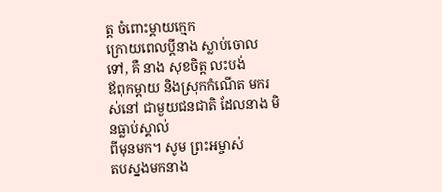ត្ត ចំពោះម្ដាយក្មេក
ក្រោយពេលប្ដីនាង ស្លាប់ចោលទៅ, គឺ នាង សុខចិត្ត លះបង់
ឪពុកម្ដាយ និងស្រុកកំណើត មករស់នៅ ជាមួយជនជាតិ ដែលនាង មិនធ្លាប់ស្គាល់
ពីមុនមក។ សូម ព្រះអម្ចាស់
តបស្នងមកនាង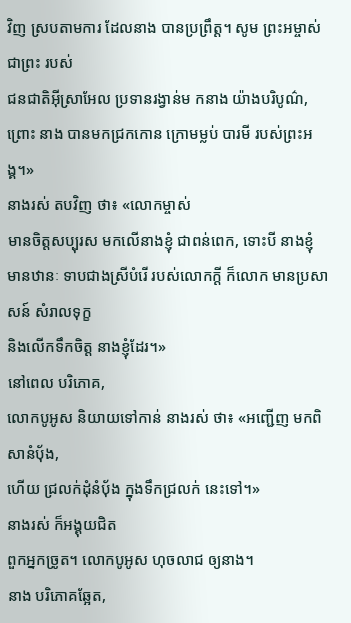វិញ ស្របតាមការ ដែលនាង បានប្រព្រឹត្ត។ សូម ព្រះអម្ចាស់ ជាព្រះ របស់
ជនជាតិអ៊ីស្រាអែល ប្រទានរង្វាន់ម កនាង យ៉ាងបរិបូណ៌,
ព្រោះ នាង បានមកជ្រកកោន ក្រោមម្លប់ បារមី របស់ព្រះអង្គ។»
នាងរស់ តបវិញ ថា៖ «លោកម្ចាស់
មានចិត្តសប្បុរស មកលើនាងខ្ញុំ ជាពន់ពេក, ទោះបី នាងខ្ញុំ
មានឋានៈ ទាបជាងស្រីបំរើ របស់លោកក្ដី ក៏លោក មានប្រសាសន៍ សំរាលទុក្ខ
និងលើកទឹកចិត្ត នាងខ្ញុំដែរ។»
នៅពេល បរិភោគ,
លោកបូអូស និយាយទៅកាន់ នាងរស់ ថា៖ «អញ្ជើញ មកពិសានំបុ័ង,
ហើយ ជ្រលក់ដុំនំបុ័ង ក្នុងទឹកជ្រលក់ នេះទៅ។»
នាងរស់ ក៏អង្គុយជិត
ពួកអ្នកច្រូត។ លោកបូអូស ហុចលាជ ឲ្យនាង។
នាង បរិភោគឆ្អែត,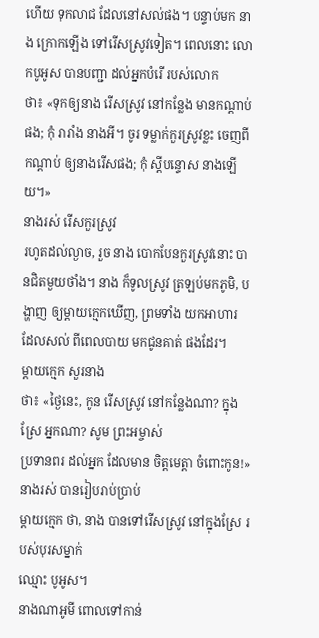ហើយ ទុកលាជ ដែលនៅសល់ផង។ បន្ទាប់មក នាង ក្រោកឡើង ទៅរើសស្រូវទៀត។ ពេលនោះ លោកបូអូស បានបញ្ជា ដល់អ្នកបំរើ របស់លោក
ថា៖ «ទុកឲ្យនាង រើសស្រូវ នៅកន្លែង មានកណ្ដាប់ផង; កុំ រារាំង នាងអី។ ចូរ ទម្លាក់កួរស្រូវខ្លះ ចេញពីកណ្ដាប់ ឲ្យនាងរើសផង; កុំ ស្ដីបន្ទោស នាងឡើយ។»
នាងរស់ រើសកួរស្រូវ
រហូតដល់ល្ងាច, រួច នាង បោកបែនកួរស្រូវនោះ បានជិតមួយថាំង។ នាង ក៏ទូលស្រូវ ត្រឡប់មកភូមិ, បង្ហាញ ឲ្យម្ដាយក្មេកឃើញ, ព្រមទាំង យកអាហារ
ដែលសល់ ពីពេលបាយ មកជូនគាត់ ផងដែរ។
ម្ដាយក្មេក សួរនាង
ថា៖ «ថ្ងៃនេះ, កូន រើសស្រូវ នៅកន្លែងណា? ក្នុងស្រែ អ្នកណា? សូម ព្រះអម្ចាស់
ប្រទានពរ ដល់អ្នក ដែលមាន ចិត្តមេត្តា ចំពោះកូន!»
នាងរស់ បានរៀបរាប់ប្រាប់
ម្ដាយក្មេក ថា, នាង បានទៅរើសស្រូវ នៅក្នុងស្រែ របស់បុរសម្នាក់
ឈ្មោះ បូអូស។
នាងណាអូមី ពោលទៅកាន់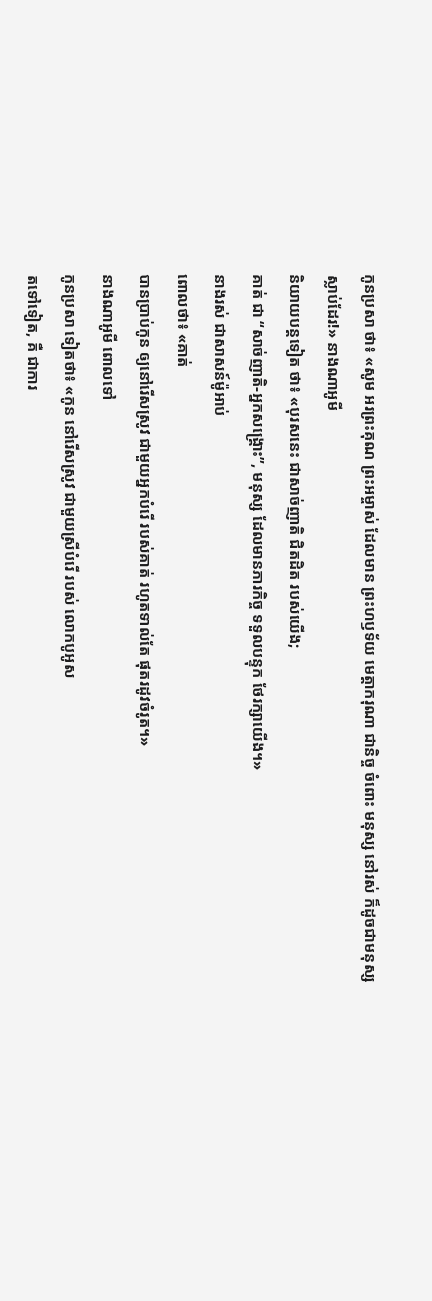កូនប្រសា ថា៖ «សូម អរព្រះគុណ ព្រះអម្ចាស់ ដែលមាន ព្រះហឫទ័យ មេត្តាករុណា ជានិច្ច ចំពោះ មនុស្ស នៅរស់ ក៏ដូចជាមនុស្ស
ស្លាប់ដែរ!» នាងណាអូមី
និយាយបន្តទៀត ថា៖ «បុរសនេះ ជាសាច់ញាតិ ជិតដិត របស់យើង;
គាត់ ជា “សាច់ញាតិ-អ្នកសង្គ្រោះ”, មនុស្ស ដែលមានភារកិច្ច ទទួលបន្ទុក ថែរក្សាយើង។»
នាងរស់ ជាសាសន៍ម៉ូអាប់
ពោលថា៖ «គាត់
បានប្រាប់កូន ឲ្យនៅរើសស្រូវ ជាមួយអ្នកបំរើ របស់គាត់ រហូតទាល់តែ ផុតរដូវចំរូត។»
នាងណាអូមី ពោលទៅ
កូនប្រសា ទៀតថា៖ «កូន នៅរើសស្រូវ ជាមួយស្រីបំរើ របស់ លោកបូអូស
តទៅទៀត, គឺ ជាការ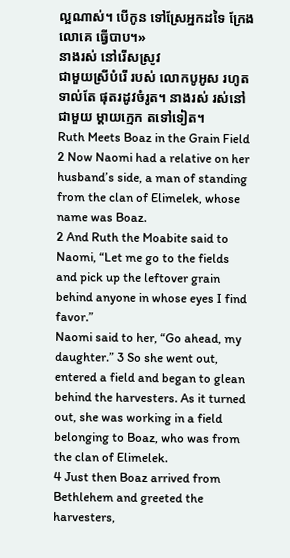ល្អណាស់។ បើកូន ទៅស្រែអ្នកដទៃ ក្រែងលោគេ ធ្វើបាប។»
នាងរស់ នៅរើសស្រូវ
ជាមួយស្រីបំរើ របស់ លោកបូអូស រហូតទាល់តែ ផុតរដូវចំរូត។ នាងរស់ រស់នៅ ជាមួយ ម្ដាយក្មេក តទៅទៀត។
Ruth Meets Boaz in the Grain Field
2 Now Naomi had a relative on her husband’s side, a man of standing from the clan of Elimelek, whose name was Boaz.
2 And Ruth the Moabite said to Naomi, “Let me go to the fields and pick up the leftover grain behind anyone in whose eyes I find favor.”
Naomi said to her, “Go ahead, my daughter.” 3 So she went out, entered a field and began to glean behind the harvesters. As it turned out, she was working in a field belonging to Boaz, who was from the clan of Elimelek.
4 Just then Boaz arrived from Bethlehem and greeted the harvesters,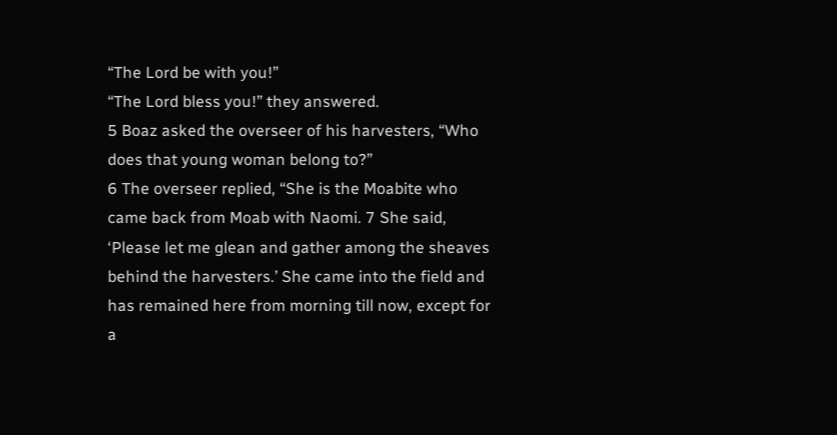“The Lord be with you!”
“The Lord bless you!” they answered.
5 Boaz asked the overseer of his harvesters, “Who does that young woman belong to?”
6 The overseer replied, “She is the Moabite who came back from Moab with Naomi. 7 She said, ‘Please let me glean and gather among the sheaves behind the harvesters.’ She came into the field and has remained here from morning till now, except for a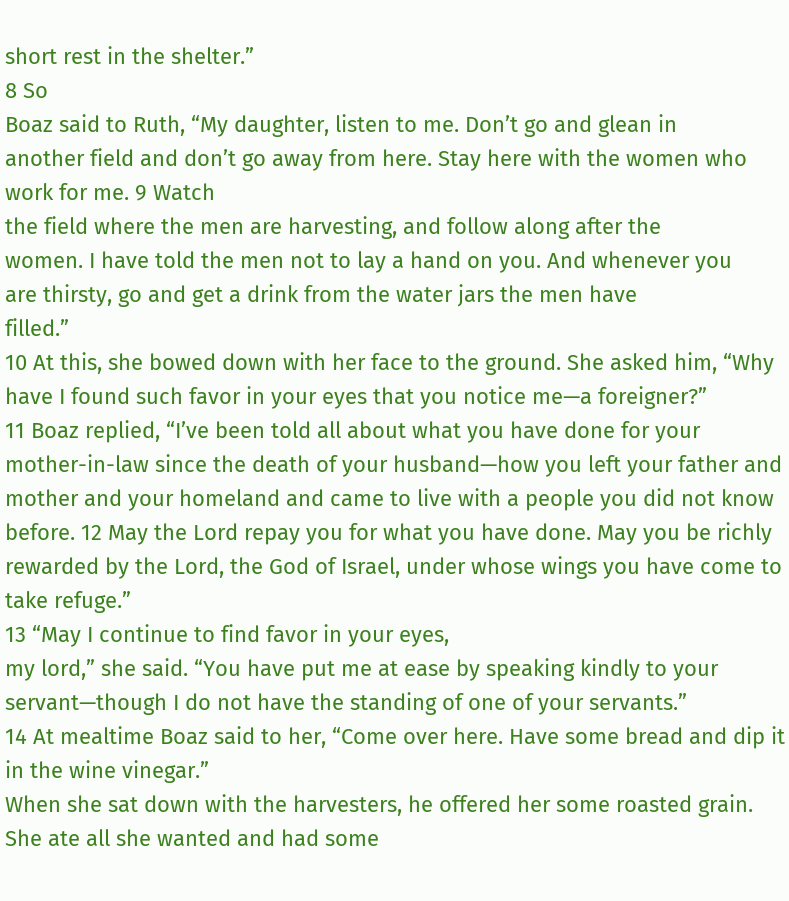short rest in the shelter.”
8 So
Boaz said to Ruth, “My daughter, listen to me. Don’t go and glean in
another field and don’t go away from here. Stay here with the women who
work for me. 9 Watch
the field where the men are harvesting, and follow along after the
women. I have told the men not to lay a hand on you. And whenever you
are thirsty, go and get a drink from the water jars the men have
filled.”
10 At this, she bowed down with her face to the ground. She asked him, “Why have I found such favor in your eyes that you notice me—a foreigner?”
11 Boaz replied, “I’ve been told all about what you have done for your mother-in-law since the death of your husband—how you left your father and mother and your homeland and came to live with a people you did not know before. 12 May the Lord repay you for what you have done. May you be richly rewarded by the Lord, the God of Israel, under whose wings you have come to take refuge.”
13 “May I continue to find favor in your eyes,
my lord,” she said. “You have put me at ease by speaking kindly to your
servant—though I do not have the standing of one of your servants.”
14 At mealtime Boaz said to her, “Come over here. Have some bread and dip it in the wine vinegar.”
When she sat down with the harvesters, he offered her some roasted grain. She ate all she wanted and had some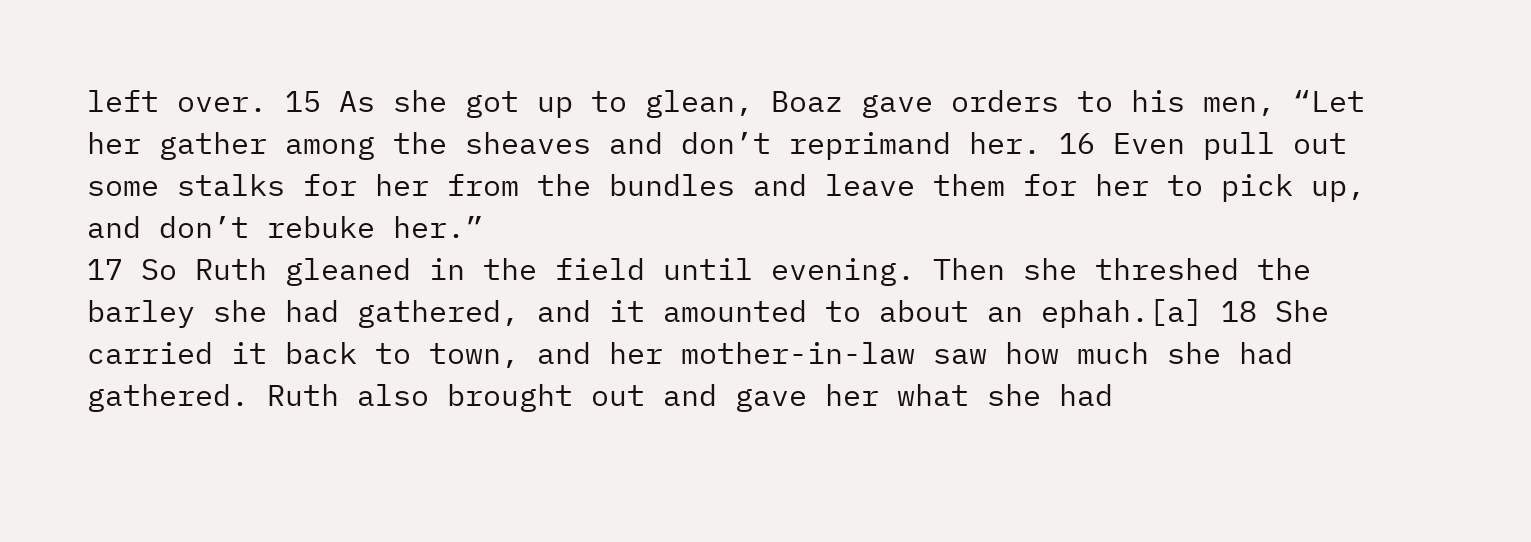left over. 15 As she got up to glean, Boaz gave orders to his men, “Let her gather among the sheaves and don’t reprimand her. 16 Even pull out some stalks for her from the bundles and leave them for her to pick up, and don’t rebuke her.”
17 So Ruth gleaned in the field until evening. Then she threshed the barley she had gathered, and it amounted to about an ephah.[a] 18 She
carried it back to town, and her mother-in-law saw how much she had
gathered. Ruth also brought out and gave her what she had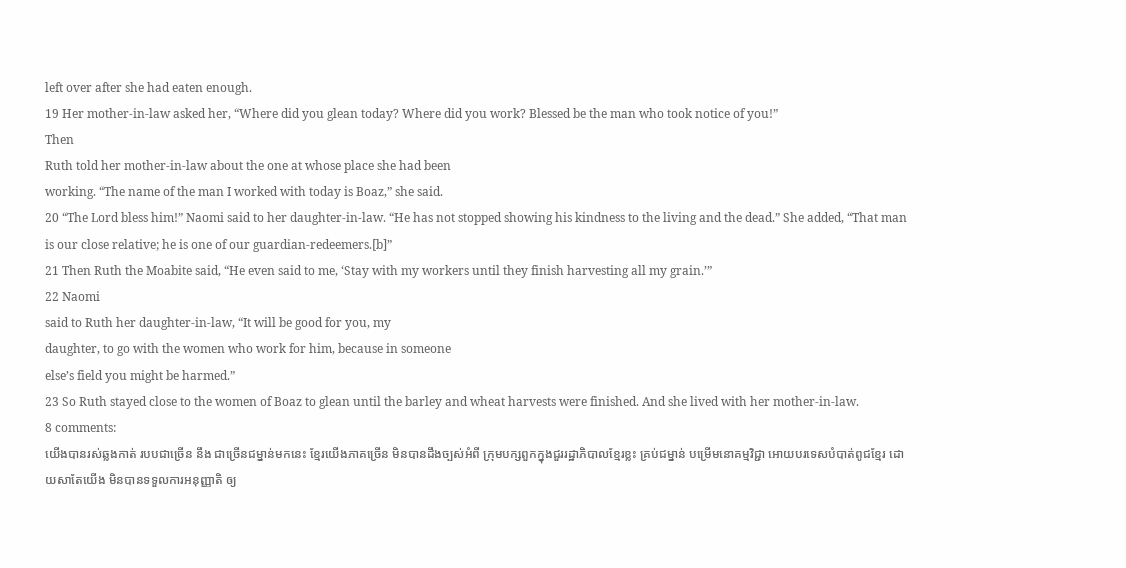left over after she had eaten enough.
19 Her mother-in-law asked her, “Where did you glean today? Where did you work? Blessed be the man who took notice of you!”
Then
Ruth told her mother-in-law about the one at whose place she had been
working. “The name of the man I worked with today is Boaz,” she said.
20 “The Lord bless him!” Naomi said to her daughter-in-law. “He has not stopped showing his kindness to the living and the dead.” She added, “That man is our close relative; he is one of our guardian-redeemers.[b]”
21 Then Ruth the Moabite said, “He even said to me, ‘Stay with my workers until they finish harvesting all my grain.’”
22 Naomi
said to Ruth her daughter-in-law, “It will be good for you, my
daughter, to go with the women who work for him, because in someone
else’s field you might be harmed.”
23 So Ruth stayed close to the women of Boaz to glean until the barley and wheat harvests were finished. And she lived with her mother-in-law.
8 comments:
យើងបានរស់ឆ្លងកាត់ របបជាច្រើន នឹង ជាច្រើនជម្នាន់មកនេះ ខ្មែរយើងភាគច្រើន មិនបានដឹងច្បស់អំពី ក្រុមបក្សពួកក្នុងជួររដ្ឋាភិបាលខ្មែរខ្លះ គ្រប់ជម្នាន់ បម្រើមនោគម្មវិជ្ជា អោយបរទេសបំបាត់ពូជខ្មែរ ដោយសាតែយើង មិនបានទទួលការអនុញ្ញាតិ ឲ្យ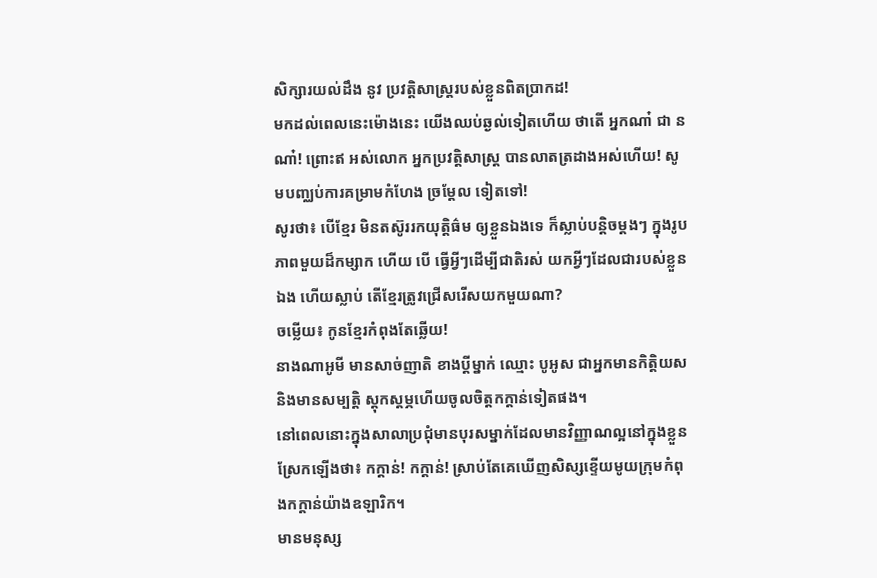សិក្សារយល់ដឹង នូវ ប្រវត្តិសាស្ដ្ររបស់ខ្លួនពិតប្រាកដ!
មកដល់ពេលនេះម៉ោងនេះ យើងឈប់ឆ្ងល់ទៀតហើយ ថាតើ អ្នកណា៎ ជា នណា៎! ព្រោះឥ អស់លោក អ្នកប្រវត្តិសាស្ដ្រ បានលាតត្រដាងអស់ហើយ! សូមបញ្ឈប់ការគម្រាមកំហែង ច្រម្ដែល ទៀតទៅ!
សូរថា៖ បើខ្មែរ មិនតស៊ូររកយុត្តិធ៌ម ឲ្យខ្លួនឯងទេ ក៏ស្លាប់បន្តិចម្ដងៗ ក្នុងរូបភាពមួយដ៏កម្សាក ហើយ បើ ធ្វើអ្វីៗដើម្បីជាតិរស់ យកអ្វីៗដែលជារបស់ខ្លួនឯង ហើយស្លាប់ តើខ្មែរត្រូវជ្រើសរើសយកមួយណា?
ចម្លើយ៖ កូនខ្មែរកំពុងតែឆ្លើយ!
នាងណាអូមី មានសាច់ញាតិ ខាងប្ដីម្នាក់ ឈ្មោះ បូអូស ជាអ្នកមានកិត្តិយស និងមានសម្បត្តិ ស្ដុកស្ដម្ភហើយចូលចិត្តកក្តាន់ទៀតផង។
នៅពេលនោះក្នុងសាលាប្រជុំមានបុរសម្នាក់ដែលមានវិញ្ញាណល្អនៅក្នុងខ្លួន ស្រែកឡើងថា៖ កក្តាន់! កក្តាន់! ស្រាប់តែគេឃើញសិស្សខ្ទើយមូយក្រុមកំពុងកក្តាន់យ៉ាងឧឡារិក។
មានមនុស្ស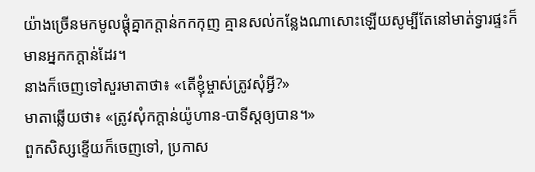យ៉ាងច្រើនមកមូលផ្ដុំគ្នាកក្តាន់កកកុញ គ្មានសល់កន្លែងណាសោះឡើយសូម្បីតែនៅមាត់ទ្វារផ្ទះក៏មានអ្នកកក្តាន់ដែរ។
នាងក៏ចេញទៅសួរមាតាថា៖ «តើខ្ញុំម្ចាស់ត្រូវសុំអ្វី?»
មាតាឆ្លើយថា៖ «ត្រូវសុំកក្តាន់យ៉ូហាន-បាទីស្ដឲ្យបាន។»
ពួកសិស្សខ្ទើយក៏ចេញទៅ, ប្រកាស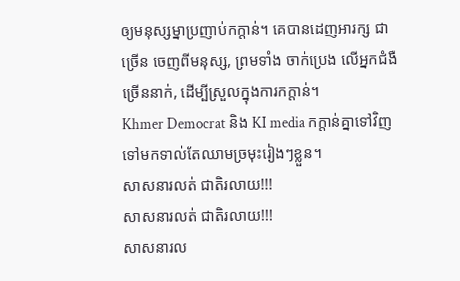ឲ្យមនុស្សម្នាប្រញាប់កក្តាន់។ គេបានដេញអារក្ស ជាច្រើន ចេញពីមនុស្ស, ព្រមទាំង ចាក់ប្រេង លើអ្នកជំងឺ ច្រើននាក់, ដើម្បីស្រួលក្នុងការកក្តាន់។
Khmer Democrat និង KI media កក្តាន់គ្នាទៅវិញទៅមកទាល់តែឈាមច្រមុះរៀងៗខ្លួន។
សាសនារលត់ ជាតិរលាយ!!!
សាសនារលត់ ជាតិរលាយ!!!
សាសនារល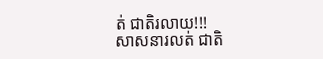ត់ ជាតិរលាយ!!!
សាសនារលត់ ជាតិ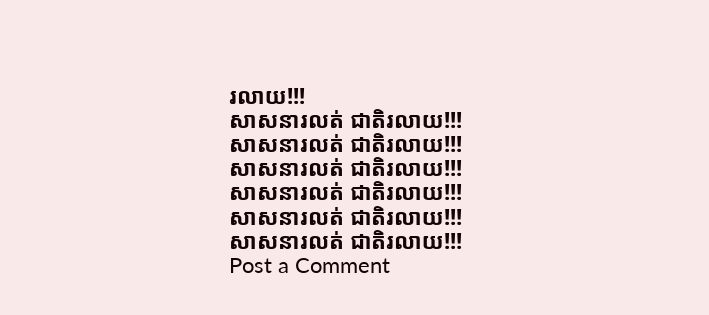រលាយ!!!
សាសនារលត់ ជាតិរលាយ!!!
សាសនារលត់ ជាតិរលាយ!!!
សាសនារលត់ ជាតិរលាយ!!!
សាសនារលត់ ជាតិរលាយ!!!
សាសនារលត់ ជាតិរលាយ!!!
សាសនារលត់ ជាតិរលាយ!!!
Post a Comment